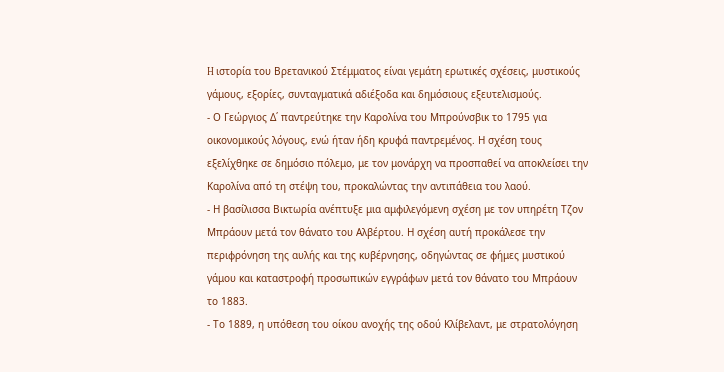H ιστορία του Bρετανικού Στέμματος είναι γεμάτη ερωτικές σχέσεις, μυστικούς γάμους, εξορίες, συνταγματικά αδιέξοδα και δημόσιους εξευτελισμούς.
- Ο Γεώργιος Δ΄ παντρεύτηκε την Καρολίνα του Μπρούνσβικ το 1795 για οικονομικούς λόγους, ενώ ήταν ήδη κρυφά παντρεμένος. Η σχέση τους εξελίχθηκε σε δημόσιο πόλεμο, με τον μονάρχη να προσπαθεί να αποκλείσει την Καρολίνα από τη στέψη του, προκαλώντας την αντιπάθεια του λαού.
- Η βασίλισσα Βικτωρία ανέπτυξε μια αμφιλεγόμενη σχέση με τον υπηρέτη Τζον Μπράουν μετά τον θάνατο του Αλβέρτου. Η σχέση αυτή προκάλεσε την περιφρόνηση της αυλής και της κυβέρνησης, οδηγώντας σε φήμες μυστικού γάμου και καταστροφή προσωπικών εγγράφων μετά τον θάνατο του Μπράουν το 1883.
- Το 1889, η υπόθεση του οίκου ανοχής της οδού Κλίβελαντ, με στρατολόγηση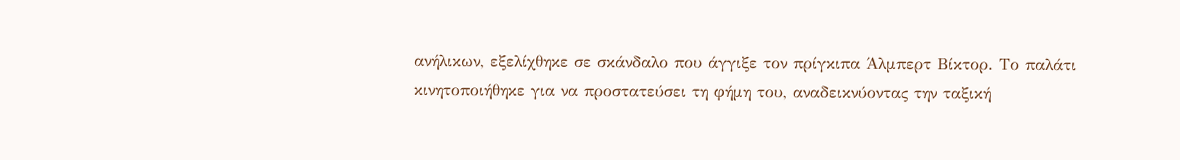ανήλικων, εξελίχθηκε σε σκάνδαλο που άγγιξε τον πρίγκιπα Άλμπερτ Βίκτορ. Το παλάτι κινητοποιήθηκε για να προστατεύσει τη φήμη του, αναδεικνύοντας την ταξική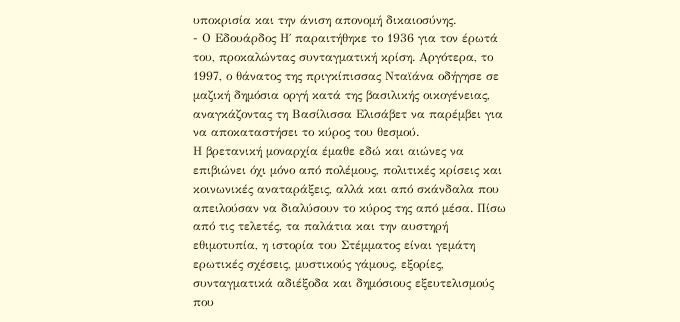υποκρισία και την άνιση απονομή δικαιοσύνης.
- Ο Εδουάρδος Η΄ παραιτήθηκε το 1936 για τον έρωτά του, προκαλώντας συνταγματική κρίση. Αργότερα, το 1997, ο θάνατος της πριγκίπισσας Νταϊάνα οδήγησε σε μαζική δημόσια οργή κατά της βασιλικής οικογένειας, αναγκάζοντας τη Βασίλισσα Ελισάβετ να παρέμβει για να αποκαταστήσει το κύρος του θεσμού.
Η βρετανική μοναρχία έμαθε εδώ και αιώνες να επιβιώνει όχι μόνο από πολέμους, πολιτικές κρίσεις και κοινωνικές αναταράξεις, αλλά και από σκάνδαλα που απειλούσαν να διαλύσουν το κύρος της από μέσα. Πίσω από τις τελετές, τα παλάτια και την αυστηρή εθιμοτυπία, η ιστορία του Στέμματος είναι γεμάτη ερωτικές σχέσεις, μυστικούς γάμους, εξορίες, συνταγματικά αδιέξοδα και δημόσιους εξευτελισμούς που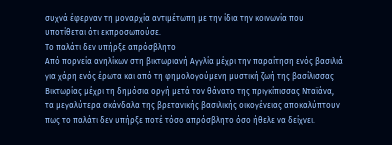συχνά έφερναν τη μοναρχία αντιμέτωπη με την ίδια την κοινωνία που υποτίθεται ότι εκπροσωπούσε.
Tο παλάτι δεν υπήρξε απρόσβλητο
Από πορνεία ανηλίκων στη βικτωριανή Αγγλία μέχρι την παραίτηση ενός βασιλιά για χάρη ενός έρωτα και από τη φημολογούμενη μυστική ζωή της βασίλισσας Βικτωρίας μέχρι τη δημόσια οργή μετά τον θάνατο της πριγκίπισσας Νταϊάνα, τα μεγαλύτερα σκάνδαλα της βρετανικής βασιλικής οικογένειας αποκαλύπτουν πως το παλάτι δεν υπήρξε ποτέ τόσο απρόσβλητο όσο ήθελε να δείχνει.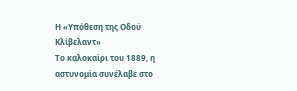Η «Υπόθεση της Οδού Κλίβελαντ»
Το καλοκαίρι του 1889, η αστυνομία συνέλαβε στο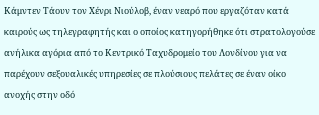Κάμντεν Τάουν τον Χένρι Νιούλοβ, έναν νεαρό που εργαζόταν κατά καιρούς ως τηλεγραφητής και ο οποίος κατηγορήθηκε ότι στρατολογούσε ανήλικα αγόρια από το Κεντρικό Ταχυδρομείο του Λονδίνου για να παρέχουν σεξουαλικές υπηρεσίες σε πλούσιους πελάτες σε έναν οίκο ανοχής στην οδό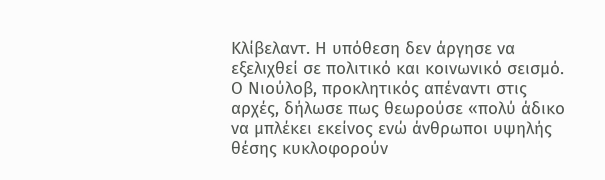Κλίβελαντ. Η υπόθεση δεν άργησε να εξελιχθεί σε πολιτικό και κοινωνικό σεισμό. Ο Νιούλοβ, προκλητικός απέναντι στις αρχές, δήλωσε πως θεωρούσε «πολύ άδικο να μπλέκει εκείνος ενώ άνθρωποι υψηλής θέσης κυκλοφορούν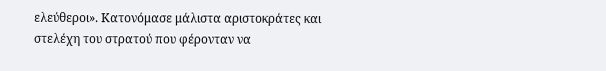ελεύθεροι». Κατονόμασε μάλιστα αριστοκράτες και στελέχη του στρατού που φέρονταν να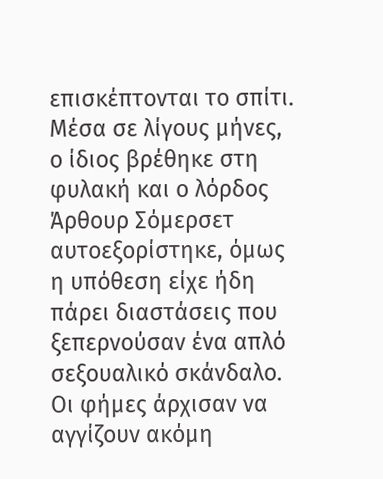επισκέπτονται το σπίτι.
Μέσα σε λίγους μήνες, ο ίδιος βρέθηκε στη φυλακή και ο λόρδος Άρθουρ Σόμερσετ αυτοεξορίστηκε, όμως η υπόθεση είχε ήδη πάρει διαστάσεις που ξεπερνούσαν ένα απλό σεξουαλικό σκάνδαλο. Οι φήμες άρχισαν να αγγίζουν ακόμη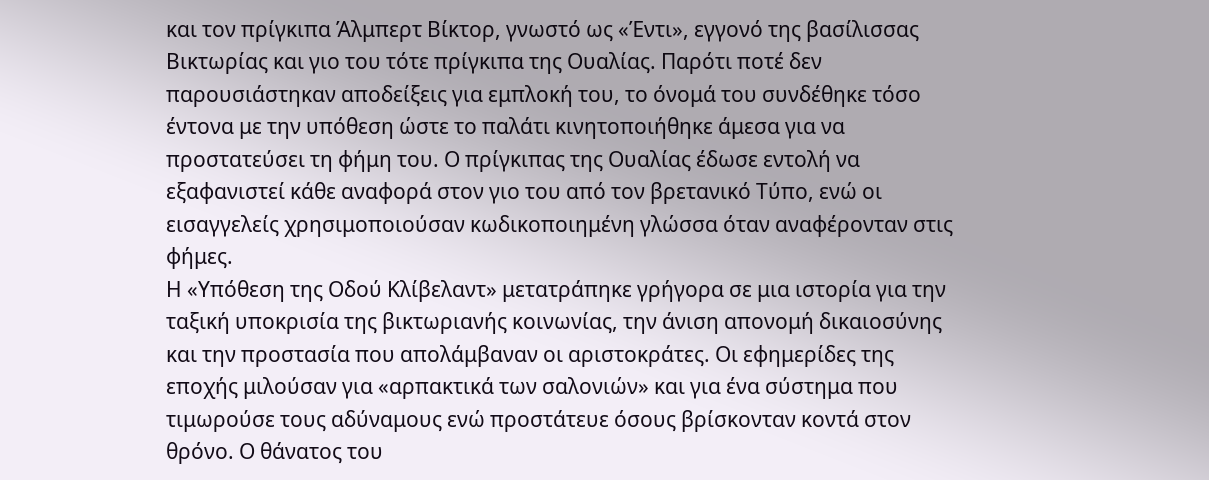και τον πρίγκιπα Άλμπερτ Βίκτορ, γνωστό ως «Έντι», εγγονό της βασίλισσας Βικτωρίας και γιο του τότε πρίγκιπα της Ουαλίας. Παρότι ποτέ δεν παρουσιάστηκαν αποδείξεις για εμπλοκή του, το όνομά του συνδέθηκε τόσο έντονα με την υπόθεση ώστε το παλάτι κινητοποιήθηκε άμεσα για να προστατεύσει τη φήμη του. Ο πρίγκιπας της Ουαλίας έδωσε εντολή να εξαφανιστεί κάθε αναφορά στον γιο του από τον βρετανικό Τύπο, ενώ οι εισαγγελείς χρησιμοποιούσαν κωδικοποιημένη γλώσσα όταν αναφέρονταν στις φήμες.
Η «Υπόθεση της Οδού Κλίβελαντ» μετατράπηκε γρήγορα σε μια ιστορία για την ταξική υποκρισία της βικτωριανής κοινωνίας, την άνιση απονομή δικαιοσύνης και την προστασία που απολάμβαναν οι αριστοκράτες. Οι εφημερίδες της εποχής μιλούσαν για «αρπακτικά των σαλονιών» και για ένα σύστημα που τιμωρούσε τους αδύναμους ενώ προστάτευε όσους βρίσκονταν κοντά στον θρόνο. Ο θάνατος του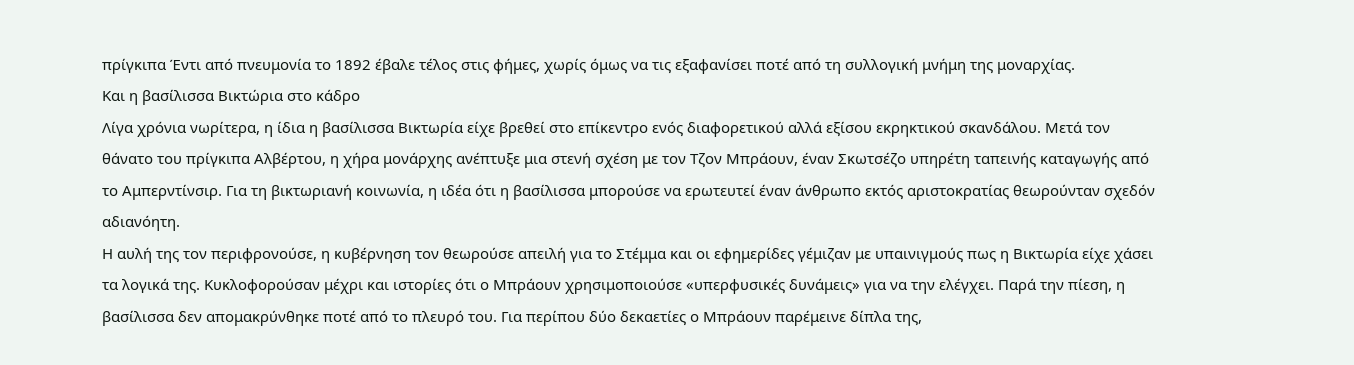πρίγκιπα Έντι από πνευμονία το 1892 έβαλε τέλος στις φήμες, χωρίς όμως να τις εξαφανίσει ποτέ από τη συλλογική μνήμη της μοναρχίας.
Και η βασίλισσα Βικτώρια στο κάδρο
Λίγα χρόνια νωρίτερα, η ίδια η βασίλισσα Βικτωρία είχε βρεθεί στο επίκεντρο ενός διαφορετικού αλλά εξίσου εκρηκτικού σκανδάλου. Μετά τον θάνατο του πρίγκιπα Αλβέρτου, η χήρα μονάρχης ανέπτυξε μια στενή σχέση με τον Τζον Μπράουν, έναν Σκωτσέζο υπηρέτη ταπεινής καταγωγής από το Αμπερντίνσιρ. Για τη βικτωριανή κοινωνία, η ιδέα ότι η βασίλισσα μπορούσε να ερωτευτεί έναν άνθρωπο εκτός αριστοκρατίας θεωρούνταν σχεδόν αδιανόητη.
Η αυλή της τον περιφρονούσε, η κυβέρνηση τον θεωρούσε απειλή για το Στέμμα και οι εφημερίδες γέμιζαν με υπαινιγμούς πως η Βικτωρία είχε χάσει τα λογικά της. Κυκλοφορούσαν μέχρι και ιστορίες ότι ο Μπράουν χρησιμοποιούσε «υπερφυσικές δυνάμεις» για να την ελέγχει. Παρά την πίεση, η βασίλισσα δεν απομακρύνθηκε ποτέ από το πλευρό του. Για περίπου δύο δεκαετίες ο Μπράουν παρέμεινε δίπλα της,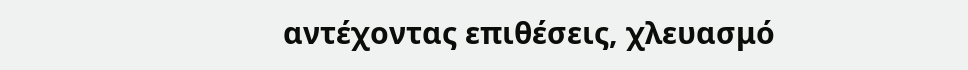αντέχοντας επιθέσεις, χλευασμό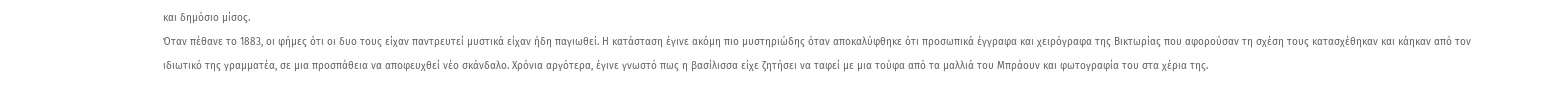και δημόσιο μίσος.
Όταν πέθανε το 1883, οι φήμες ότι οι δυο τους είχαν παντρευτεί μυστικά είχαν ήδη παγιωθεί. Η κατάσταση έγινε ακόμη πιο μυστηριώδης όταν αποκαλύφθηκε ότι προσωπικά έγγραφα και χειρόγραφα της Βικτωρίας που αφορούσαν τη σχέση τους κατασχέθηκαν και κάηκαν από τον ιδιωτικό της γραμματέα, σε μια προσπάθεια να αποφευχθεί νέο σκάνδαλο. Χρόνια αργότερα, έγινε γνωστό πως η βασίλισσα είχε ζητήσει να ταφεί με μια τούφα από τα μαλλιά του Μπράουν και φωτογραφία του στα χέρια της.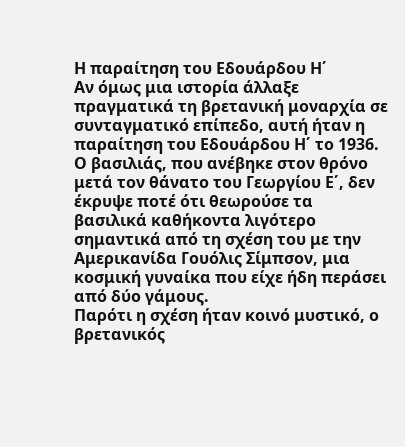Η παραίτηση του Εδουάρδου Η΄
Αν όμως μια ιστορία άλλαξε πραγματικά τη βρετανική μοναρχία σε συνταγματικό επίπεδο, αυτή ήταν η παραίτηση του Εδουάρδου Η΄ το 1936. Ο βασιλιάς, που ανέβηκε στον θρόνο μετά τον θάνατο του Γεωργίου Ε΄, δεν έκρυψε ποτέ ότι θεωρούσε τα βασιλικά καθήκοντα λιγότερο σημαντικά από τη σχέση του με την Αμερικανίδα Γουόλις Σίμπσον, μια κοσμική γυναίκα που είχε ήδη περάσει από δύο γάμους.
Παρότι η σχέση ήταν κοινό μυστικό, ο βρετανικός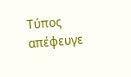Τύπος απέφευγε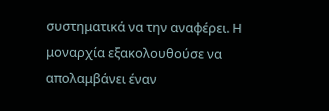συστηματικά να την αναφέρει. Η μοναρχία εξακολουθούσε να απολαμβάνει έναν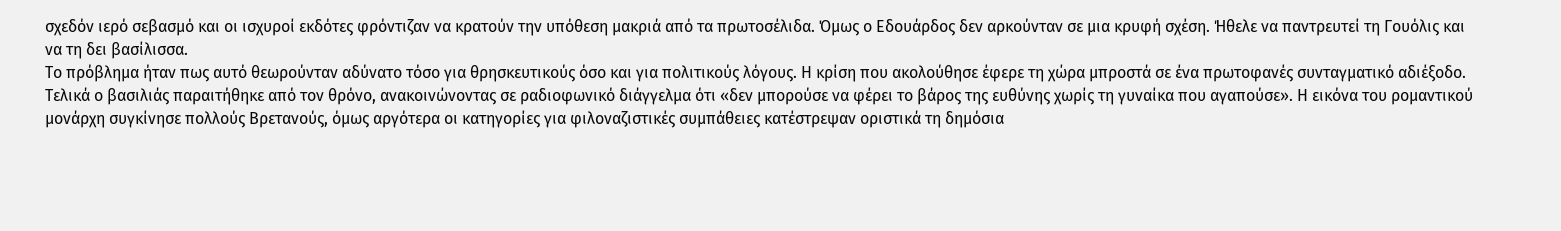σχεδόν ιερό σεβασμό και οι ισχυροί εκδότες φρόντιζαν να κρατούν την υπόθεση μακριά από τα πρωτοσέλιδα. Όμως ο Εδουάρδος δεν αρκούνταν σε μια κρυφή σχέση. Ήθελε να παντρευτεί τη Γουόλις και να τη δει βασίλισσα.
Το πρόβλημα ήταν πως αυτό θεωρούνταν αδύνατο τόσο για θρησκευτικούς όσο και για πολιτικούς λόγους. Η κρίση που ακολούθησε έφερε τη χώρα μπροστά σε ένα πρωτοφανές συνταγματικό αδιέξοδο. Τελικά ο βασιλιάς παραιτήθηκε από τον θρόνο, ανακοινώνοντας σε ραδιοφωνικό διάγγελμα ότι «δεν μπορούσε να φέρει το βάρος της ευθύνης χωρίς τη γυναίκα που αγαπούσε». Η εικόνα του ρομαντικού μονάρχη συγκίνησε πολλούς Βρετανούς, όμως αργότερα οι κατηγορίες για φιλοναζιστικές συμπάθειες κατέστρεψαν οριστικά τη δημόσια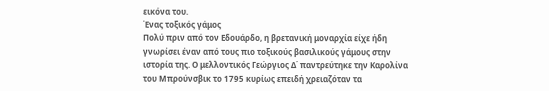εικόνα του.
Ένας τοξικός γάμος
Πολύ πριν από τον Εδουάρδο, η βρετανική μοναρχία είχε ήδη γνωρίσει έναν από τους πιο τοξικούς βασιλικούς γάμους στην ιστορία της. Ο μελλοντικός Γεώργιος Δ΄ παντρεύτηκε την Καρολίνα του Μπρούνσβικ το 1795 κυρίως επειδή χρειαζόταν τα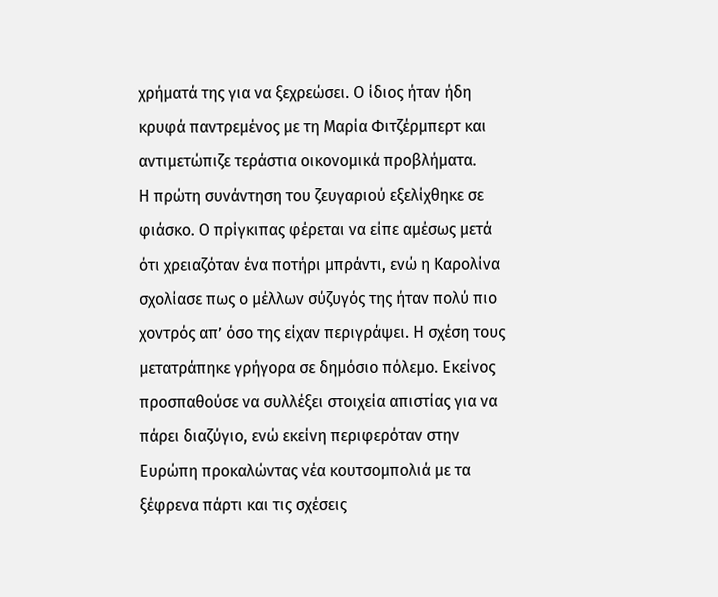χρήματά της για να ξεχρεώσει. Ο ίδιος ήταν ήδη κρυφά παντρεμένος με τη Μαρία Φιτζέρμπερτ και αντιμετώπιζε τεράστια οικονομικά προβλήματα.
Η πρώτη συνάντηση του ζευγαριού εξελίχθηκε σε φιάσκο. Ο πρίγκιπας φέρεται να είπε αμέσως μετά ότι χρειαζόταν ένα ποτήρι μπράντι, ενώ η Καρολίνα σχολίασε πως ο μέλλων σύζυγός της ήταν πολύ πιο χοντρός απ’ όσο της είχαν περιγράψει. Η σχέση τους μετατράπηκε γρήγορα σε δημόσιο πόλεμο. Εκείνος προσπαθούσε να συλλέξει στοιχεία απιστίας για να πάρει διαζύγιο, ενώ εκείνη περιφερόταν στην Ευρώπη προκαλώντας νέα κουτσομπολιά με τα ξέφρενα πάρτι και τις σχέσεις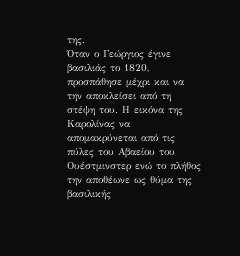της.
Όταν ο Γεώργιος έγινε βασιλιάς το 1820, προσπάθησε μέχρι και να την αποκλείσει από τη στέψη του. Η εικόνα της Καρολίνας να απομακρύνεται από τις πύλες του Αβαείου του Ουέστμινστερ ενώ το πλήθος την αποθέωνε ως θύμα της βασιλικής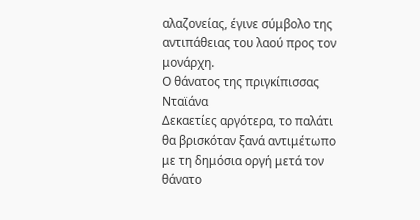αλαζονείας, έγινε σύμβολο της αντιπάθειας του λαού προς τον μονάρχη.
Ο θάνατος της πριγκίπισσας Νταϊάνα
Δεκαετίες αργότερα, το παλάτι θα βρισκόταν ξανά αντιμέτωπο με τη δημόσια οργή μετά τον θάνατο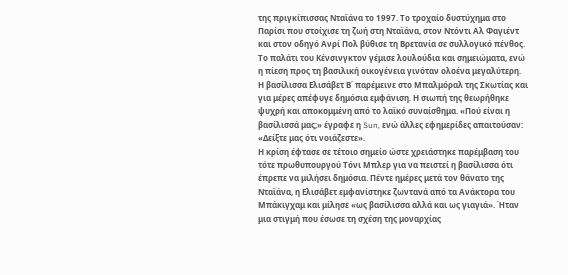της πριγκίπισσας Νταϊάνα το 1997. Το τροχαίο δυστύχημα στο Παρίσι που στοίχισε τη ζωή στη Νταϊάνα, στον Ντόντι Αλ Φαγιέντ και στον οδηγό Ανρί Πολ βύθισε τη Βρετανία σε συλλογικό πένθος. Το παλάτι του Κένσινγκτον γέμισε λουλούδια και σημειώματα, ενώ η πίεση προς τη βασιλική οικογένεια γινόταν ολοένα μεγαλύτερη.
Η βασίλισσα Ελισάβετ Β΄ παρέμεινε στο Μπαλμόραλ της Σκωτίας και για μέρες απέφυγε δημόσια εμφάνιση. Η σιωπή της θεωρήθηκε ψυχρή και αποκομμένη από το λαϊκό συναίσθημα. «Πού είναι η βασίλισσά μας;» έγραφε η Sun, ενώ άλλες εφημερίδες απαιτούσαν: «Δείξτε μας ότι νοιάζεστε».
Η κρίση έφτασε σε τέτοιο σημείο ώστε χρειάστηκε παρέμβαση του τότε πρωθυπουργού Τόνι Μπλερ για να πειστεί η βασίλισσα ότι έπρεπε να μιλήσει δημόσια. Πέντε ημέρες μετά τον θάνατο της Νταϊάνα, η Ελισάβετ εμφανίστηκε ζωντανά από τα Ανάκτορα του Μπάκιγχαμ και μίλησε «ως βασίλισσα αλλά και ως γιαγιά». Ήταν μια στιγμή που έσωσε τη σχέση της μοναρχίας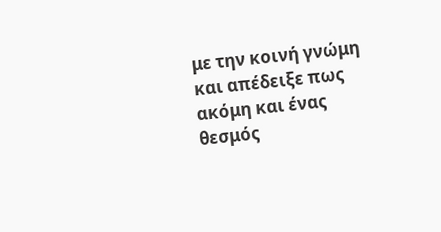με την κοινή γνώμη και απέδειξε πως ακόμη και ένας θεσμός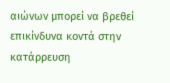αιώνων μπορεί να βρεθεί επικίνδυνα κοντά στην κατάρρευση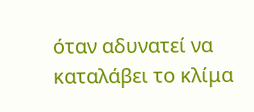όταν αδυνατεί να καταλάβει το κλίμα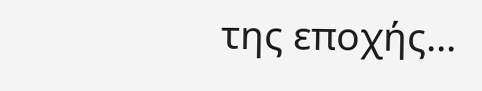της εποχής...